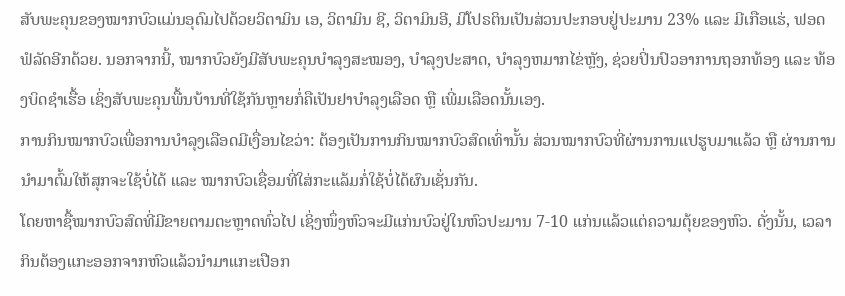ສັບພະຄຸນຂອງໝາກບົວແມ່ນອຸດົມໄປດ້ວຍວິຕາມິນ ເອ, ວິຕາມິນ ຊີ, ວິຕາມິນອີ, ມີໂປຣຕິນເປັນສ່ວນປະກອບຢູ່ປະມານ 23% ແລະ ມີເກືອແຮ່, ຟອດຟໍລັດອີກດ້ວຍ. ນອກຈາກນີ້, ໝາກບົວຍັງມີສັບພະຄຸນບຳລຸງສະໝອງ, ບຳລຸງປະສາດ, ບຳລຸງຫມາກໄຂ່ຫຼັງ, ຊ່ວຍປິ່ນປົວອາການຖອກທ້ອງ ແລະ ທ້ອງບິດຊຳເຮື້ອ ເຊິ່ງສັບພະຄຸນພື້ນບ້ານທີ່ໃຊ້ກັນຫຼາຍກໍ່ຄືເປັນຢາບຳລຸງເລືອດ ຫຼື ເພີ່ມເລືອດນັ້ນເອງ.
ການກິນໝາກບົວເພື່ອການບຳລຸງເລືອດມີເງື່ອນໄຂວ່າ: ຕ້ອງເປັນການກິນໝາກບົວສົດເທົ່ານັ້ນ ສ່ວນໝາກບົວທີ່ຜ່ານການແປຮູບມາແລ້ວ ຫຼື ຜ່ານການນຳມາຕົ້ມໃຫ້ສຸກຈະໃຊ້ບໍ່ໄດ້ ແລະ ໝາກບົວເຊື່ອມທີ່ໃສ່ກະແລ້ມກໍ່ໃຊ້ບໍ່ໄດ້ຜົນເຊັ່ນກັນ.
ໂດຍຫາຊື້ໝາກບົວສົດທີ່ມີຂາຍຕາມຕະຫຼາດທົ່ວໄປ ເຊິ່ງໜຶ່ງຫົວຈະມີແກ່ນບົວຢູ່ໃນຫົວປະມານ 7-10 ແກ່ນແລ້ວແຕ່ຄວາມຕຸ້ຍຂອງຫົວ. ດັ່ງນັ້ນ, ເວລາກິນຕ້ອງແກະອອກຈາກຫົວແລ້ວນຳມາແກະເປືອກ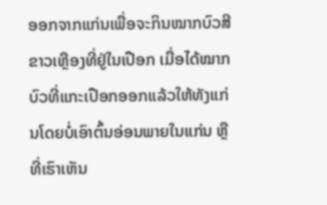ອອກຈາກແກ່ນເພື່ອຈະກິນໝາກບົວສີຂາວເຫຼືອງທີ່ຢູ່ໃນເປືອກ ເມື່ອໄດ້ໝາກບົວທີ່ແກະເປືອກອອກແລ້ວໃຫ້ທັງແກ່ນໂດຍບໍ່ເອົາຕົ້ນອ່ອນພາຍໃນແກ່ນ ຫຼື ທີ່ເຮົາເຫັນ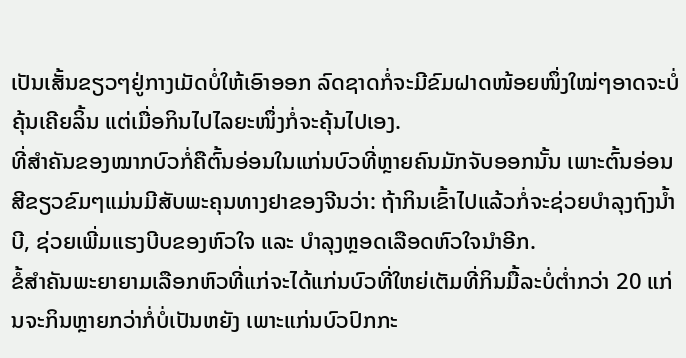ເປັນເສັ້ນຂຽວໆຢູ່ກາງເມັດບໍ່ໃຫ້ເອົາອອກ ລົດຊາດກໍ່ຈະມີຂົມຝາດໜ້ອຍໜຶ່ງໃໝ່ໆອາດຈະບໍ່ຄຸ້ນເຄີຍລິ້ນ ແຕ່ເມື່ອກິນໄປໄລຍະໜຶ່ງກໍ່ຈະຄຸ້ນໄປເອງ.
ທີ່ສຳຄັນຂອງໝາກບົວກໍ່ຄືຕົ້ນອ່ອນໃນແກ່ນບົວທີ່ຫຼາຍຄົນມັກຈັບອອກນັ້ນ ເພາະຕົ້ນອ່ອນສີຂຽວຂົມໆແມ່ນມີສັບພະຄຸນທາງຢາຂອງຈີນວ່າ: ຖ້າກິນເຂົ້າໄປແລ້ວກໍ່ຈະຊ່ວຍບຳລຸງຖົງນ້ຳບີ, ຊ່ວຍເພີ່ມແຮງບີບຂອງຫົວໃຈ ແລະ ບຳລຸງຫຼອດເລືອດຫົວໃຈນໍາອີກ.
ຂໍ້ສຳຄັນພະຍາຍາມເລືອກຫົວທີ່ແກ່ຈະໄດ້ແກ່ນບົວທີ່ໃຫຍ່ເຕັມທີ່ກິນມື້ລະບໍ່ຕໍ່າກວ່າ 20 ແກ່ນຈະກິນຫຼາຍກວ່າກໍ່ບໍ່ເປັນຫຍັງ ເພາະແກ່ນບົວປົກກະ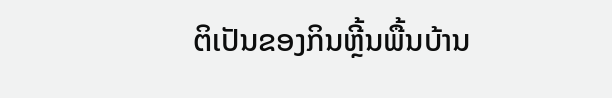ຕິເປັນຂອງກິນຫຼີ້ນພື້ນບ້ານ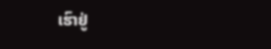ເຮົາຢູ່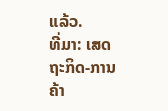ແລ້ວ.
ທີ່ມາ: ເສດຖະກິດ-ການຄ້າ